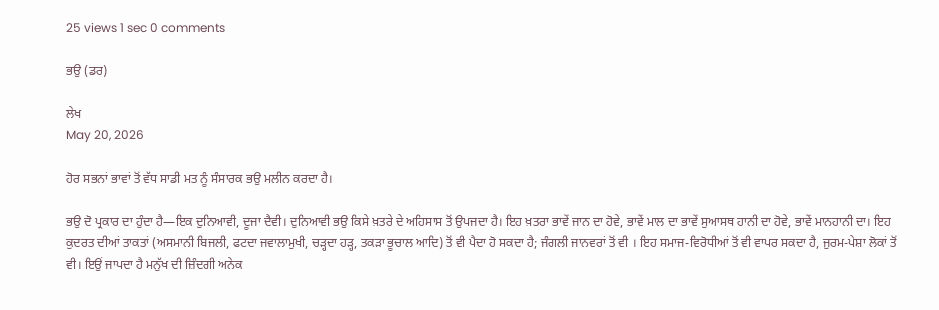25 views 1 sec 0 comments

ਭਉ (ਡਰ)

ਲੇਖ
May 20, 2026

ਹੋਰ ਸਭਨਾਂ ਭਾਵਾਂ ਤੋਂ ਵੱਧ ਸਾਡੀ ਮਤ ਨੂੰ ਸੰਸਾਰਕ ਭਉ ਮਲੀਨ ਕਰਦਾ ਹੈ।

ਭਉ ਦੋ ਪ੍ਰਕਾਰ ਦਾ ਹੁੰਦਾ ਹੈ—ਇਕ ਦੁਨਿਆਵੀ, ਦੂਜਾ ਦੈਵੀ। ਦੁਨਿਆਵੀ ਭਉ ਕਿਸੇ ਖ਼ਤਰੇ ਦੇ ਅਹਿਸਾਸ ਤੋਂ ਉਪਜਦਾ ਹੈ। ਇਹ ਖ਼ਤਰਾ ਭਾਵੇਂ ਜਾਨ ਦਾ ਹੋਵੇ, ਭਾਵੇਂ ਮਾਲ ਦਾ ਭਾਵੇਂ ਸੁਆਸਥ ਹਾਨੀ ਦਾ ਹੋਵੇ, ਭਾਵੇਂ ਮਾਨਹਾਨੀ ਦਾ। ਇਹ ਕੁਦਰਤ ਦੀਆਂ ਤਾਕਤਾਂ (ਅਸਮਾਨੀ ਬਿਜਲੀ, ਫਟਦਾ ਜਵਾਲਾਮੁਖੀ, ਚੜ੍ਹਦਾ ਹੜ੍ਹ, ਤਕੜਾ ਭੂਚਾਲ ਆਦਿ) ਤੋਂ ਵੀ ਪੈਦਾ ਹੋ ਸਕਦਾ ਹੈ; ਜੰਗਲੀ ਜਾਨਵਰਾਂ ਤੋਂ ਵੀ । ਇਹ ਸਮਾਜ-ਵਿਰੋਧੀਆਂ ਤੋਂ ਵੀ ਵਾਪਰ ਸਕਦਾ ਹੈ, ਜੁਰਮ-ਪੇਸ਼ਾ ਲੋਕਾਂ ਤੋਂ ਵੀ। ਇਉਂ ਜਾਪਦਾ ਹੈ ਮਨੁੱਖ ਦੀ ਜ਼ਿੰਦਗੀ ਅਨੇਕ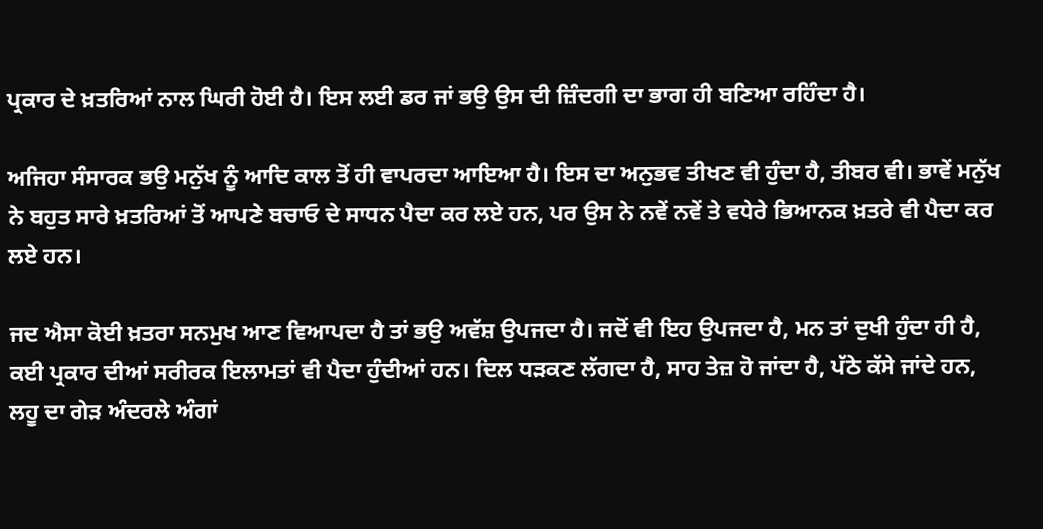ਪ੍ਰਕਾਰ ਦੇ ਖ਼ਤਰਿਆਂ ਨਾਲ ਘਿਰੀ ਹੋਈ ਹੈ। ਇਸ ਲਈ ਡਰ ਜਾਂ ਭਉ ਉਸ ਦੀ ਜ਼ਿੰਦਗੀ ਦਾ ਭਾਗ ਹੀ ਬਣਿਆ ਰਹਿੰਦਾ ਹੈ।

ਅਜਿਹਾ ਸੰਸਾਰਕ ਭਉ ਮਨੁੱਖ ਨੂੰ ਆਦਿ ਕਾਲ ਤੋਂ ਹੀ ਵਾਪਰਦਾ ਆਇਆ ਹੈ। ਇਸ ਦਾ ਅਨੁਭਵ ਤੀਖਣ ਵੀ ਹੁੰਦਾ ਹੈ, ਤੀਬਰ ਵੀ। ਭਾਵੇਂ ਮਨੁੱਖ ਨੇ ਬਹੁਤ ਸਾਰੇ ਖ਼ਤਰਿਆਂ ਤੋਂ ਆਪਣੇ ਬਚਾਓ ਦੇ ਸਾਧਨ ਪੈਦਾ ਕਰ ਲਏ ਹਨ, ਪਰ ਉਸ ਨੇ ਨਵੇਂ ਨਵੇਂ ਤੇ ਵਧੇਰੇ ਭਿਆਨਕ ਖ਼ਤਰੇ ਵੀ ਪੈਦਾ ਕਰ ਲਏ ਹਨ।

ਜਦ ਐਸਾ ਕੋਈ ਖ਼ਤਰਾ ਸਨਮੁਖ ਆਣ ਵਿਆਪਦਾ ਹੈ ਤਾਂ ਭਉ ਅਵੱਸ਼ ਉਪਜਦਾ ਹੈ। ਜਦੋਂ ਵੀ ਇਹ ਉਪਜਦਾ ਹੈ, ਮਨ ਤਾਂ ਦੁਖੀ ਹੁੰਦਾ ਹੀ ਹੈ, ਕਈ ਪ੍ਰਕਾਰ ਦੀਆਂ ਸਰੀਰਕ ਇਲਾਮਤਾਂ ਵੀ ਪੈਦਾ ਹੁੰਦੀਆਂ ਹਨ। ਦਿਲ ਧੜਕਣ ਲੱਗਦਾ ਹੈ, ਸਾਹ ਤੇਜ਼ ਹੋ ਜਾਂਦਾ ਹੈ, ਪੱਠੇ ਕੱਸੇ ਜਾਂਦੇ ਹਨ, ਲਹੂ ਦਾ ਗੇੜ ਅੰਦਰਲੇ ਅੰਗਾਂ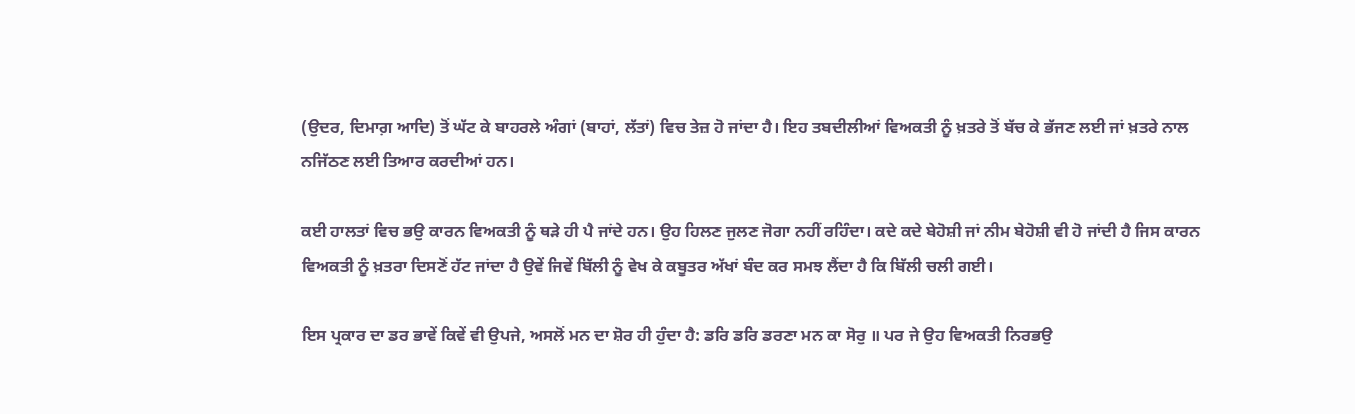(ਉਦਰ, ਦਿਮਾਗ਼ ਆਦਿ) ਤੋਂ ਘੱਟ ਕੇ ਬਾਹਰਲੇ ਅੰਗਾਂ (ਬਾਹਾਂ, ਲੱਤਾਂ) ਵਿਚ ਤੇਜ਼ ਹੋ ਜਾਂਦਾ ਹੈ। ਇਹ ਤਬਦੀਲੀਆਂ ਵਿਅਕਤੀ ਨੂੰ ਖ਼ਤਰੇ ਤੋਂ ਬੱਚ ਕੇ ਭੱਜਣ ਲਈ ਜਾਂ ਖ਼ਤਰੇ ਨਾਲ ਨਜਿੱਠਣ ਲਈ ਤਿਆਰ ਕਰਦੀਆਂ ਹਨ।

ਕਈ ਹਾਲਤਾਂ ਵਿਚ ਭਉ ਕਾਰਨ ਵਿਅਕਤੀ ਨੂੰ ਥੜੇ ਹੀ ਪੈ ਜਾਂਦੇ ਹਨ। ਉਹ ਹਿਲਣ ਜੁਲਣ ਜੋਗਾ ਨਹੀਂ ਰਹਿੰਦਾ। ਕਦੇ ਕਦੇ ਬੇਹੋਸ਼ੀ ਜਾਂ ਨੀਮ ਬੇਹੋਸ਼ੀ ਵੀ ਹੋ ਜਾਂਦੀ ਹੈ ਜਿਸ ਕਾਰਨ ਵਿਅਕਤੀ ਨੂੰ ਖ਼ਤਰਾ ਦਿਸਣੋਂ ਹੱਟ ਜਾਂਦਾ ਹੈ ਉਵੇਂ ਜਿਵੇਂ ਬਿੱਲੀ ਨੂੰ ਵੇਖ ਕੇ ਕਬੂਤਰ ਅੱਖਾਂ ਬੰਦ ਕਰ ਸਮਝ ਲੈਂਦਾ ਹੈ ਕਿ ਬਿੱਲੀ ਚਲੀ ਗਈ।

ਇਸ ਪ੍ਰਕਾਰ ਦਾ ਡਰ ਭਾਵੇਂ ਕਿਵੇਂ ਵੀ ਉਪਜੇ, ਅਸਲੋਂ ਮਨ ਦਾ ਸ਼ੋਰ ਹੀ ਹੁੰਦਾ ਹੈ: ਡਰਿ ਡਰਿ ਡਰਣਾ ਮਨ ਕਾ ਸੋਰੁ ॥ ਪਰ ਜੇ ਉਹ ਵਿਅਕਤੀ ਨਿਰਭਉ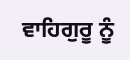ਵਾਹਿਗੁਰੂ ਨੂੰ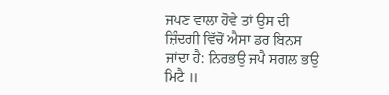ਜਪਣ ਵਾਲਾ ਹੋਵੇ ਤਾਂ ਉਸ ਦੀ ਜ਼ਿੰਦਗੀ ਵਿੱਚੋਂ ਐਸਾ ਡਰ ਬਿਨਸ ਜਾਂਦਾ ਹੈ: ਨਿਰਭਉ ਜਪੈ ਸਗਲ ਭਉ ਮਿਟੈ ॥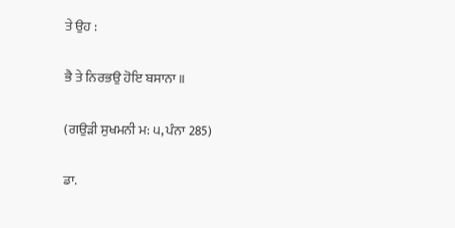ਤੇ ਉਹ :

ਭੈ ਤੇ ਨਿਰਭਉ ਹੋਇ ਬਸਾਨਾ॥

(ਗਉੜੀ ਸੁਖਮਨੀ ਮ: ੫, ਪੰਨਾ 285)

ਡਾ.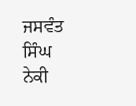ਜਸਵੰਤ ਸਿੰਘ ਨੇਕੀ